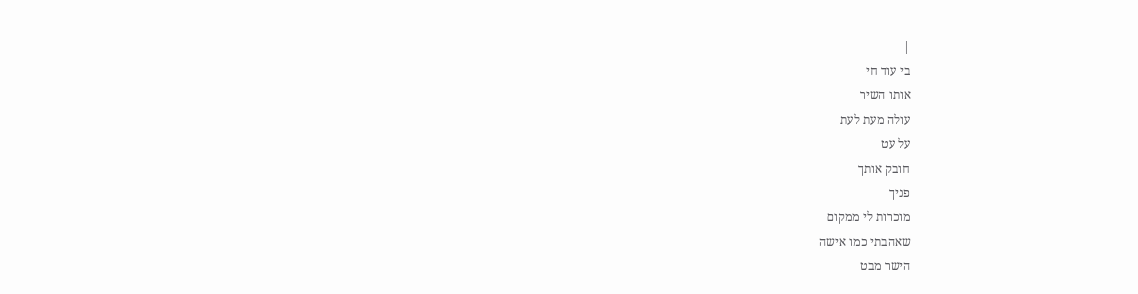|
בי עוד חי
אותו השיר
עולה מעת לעת
על עט
חובק אותך
פניך
מוכרות לי ממקום
שאהבתי כמו אישה
הישר מבט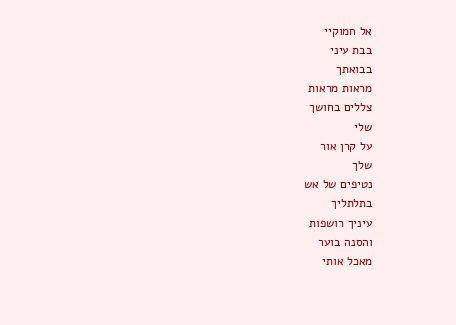אל חמוקיי
בבת עיני
בבואתך
מראות מראות
צללים בחושך
שלי
על קרן אור
שלך
נטיפים של אש
בתלתליך
עיניך רושפות
והסנה בוער
מאכל אותי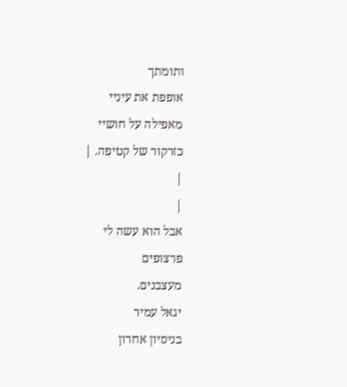ותומתך
אופפת את עיניי
מאפילה על חושיי
כזרקור של קטיפה. |
|
|
אבל הוא עשה לי
פרצופים
מעצבנים.
יגאל עמיר
בניסיון אחרון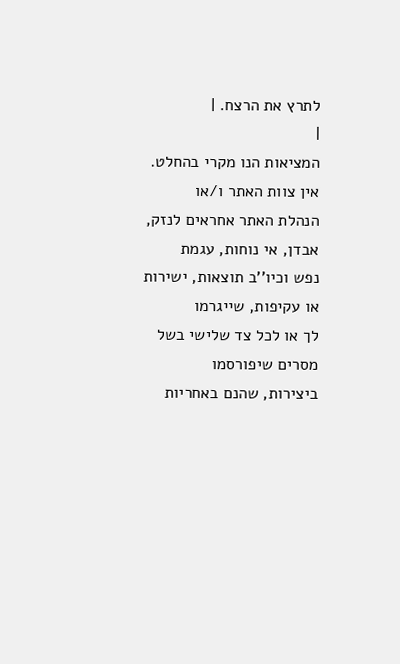לתרץ את הרצח. |
|
המציאות הנו מקרי בהחלט. אין צוות האתר ו/או
הנהלת האתר אחראים לנזק, אבדן, אי נוחות, עגמת
נפש וכיו''ב תוצאות, ישירות או עקיפות, שייגרמו
לך או לכל צד שלישי בשל מסרים שיפורסמו
ביצירות, שהנם באחריות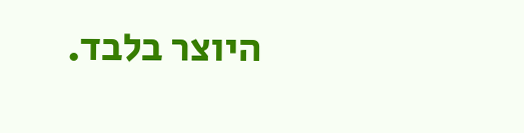היוצר בלבד.